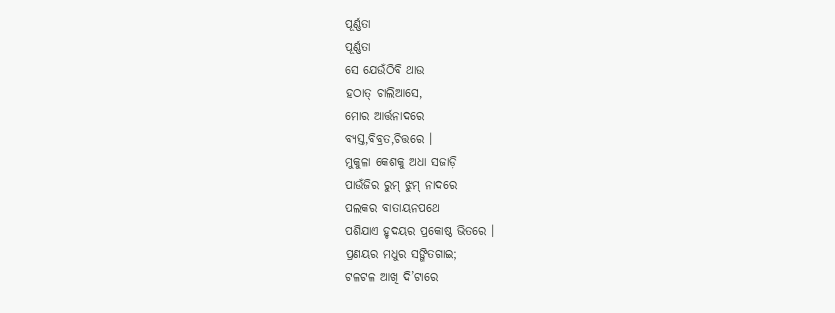ପୂର୍ଣ୍ଣତା
ପୂର୍ଣ୍ଣତା
ସେ ଯେଉଁଠିବି ଥାଉ
ହଠାତ୍ ଚାଲିଆସେ,
ମୋର ଆର୍ତ୍ତନାଦରେ
ବ୍ୟସ୍ତ,ବିବ୍ରତ,ଚିତ୍ତରେ ।
ମୁକୁଳା କେଶକୁ ଅଧା ସଜାଡ଼ି
ପାଉଁଜିର ରୁମ୍ ଝୁମ୍ ନାଦରେ
ପଲକର ବାତାୟନପଥେ
ପଶିଯାଏ ହୃଦୟର ପ୍ରକୋଷ୍ଠ ଭିତରେ ।
ପ୍ରଣୟର ମଧୁର ସଙ୍ଗିତଗାଇ;
ଟଳଟଳ ଆଖି ଦି’ଟାରେ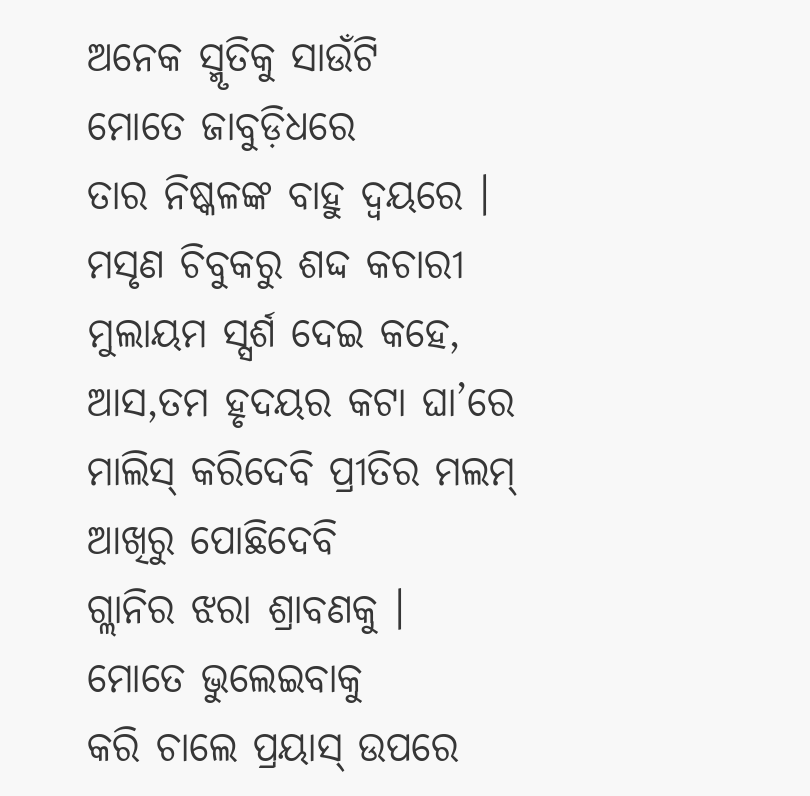ଅନେକ ସ୍ମୃତିକୁ ସାଉଁଟି
ମୋତେ ଜାବୁଡ଼ିଧରେ
ତାର ନିଷ୍କଳଙ୍କ ବାହୁ ଦ୍ୱୟରେ ।
ମସୃଣ ଚିବୁକରୁ ଶଦ୍ଦ କଚାରୀ
ମୁଲାୟମ ସ୍ସର୍ଶ ଦେଇ କହେ,
ଆସ,ତମ ହୃଦୟର କଟା ଘା’ରେ
ମାଲିସ୍ କରିଦେବି ପ୍ରୀତିର ମଲମ୍
ଆଖିରୁ ପୋଛିଦେବି
ଗ୍ଲାନିର ଝରା ଶ୍ରାବଣକୁ ।
ମୋତେ ଭୁଲେଇବାକୁ
କରି ଚାଲେ ପ୍ରୟାସ୍ ଉପରେ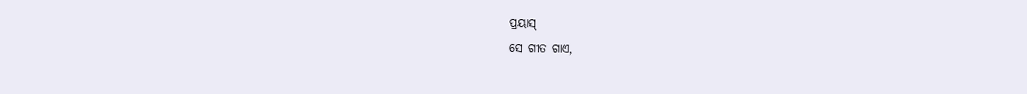ପ୍ରୟାସ୍
ସେ ଗୀତ ଗାଏ,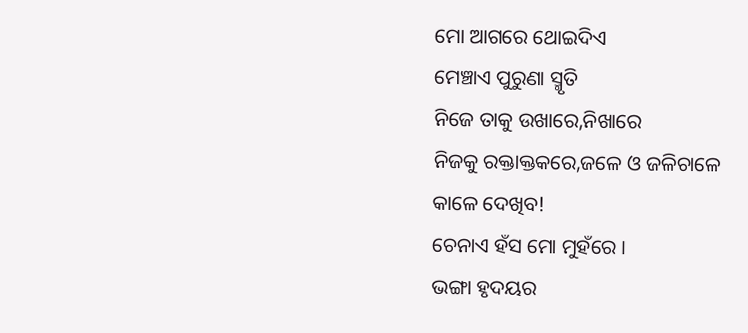ମୋ ଆଗରେ ଥୋଇଦିଏ
ମେଞ୍ଚାଏ ପୁରୁଣା ସ୍ମୃତି
ନିଜେ ତାକୁ ଉଖାରେ,ନିଖାରେ
ନିଜକୁ ରକ୍ତାକ୍ତକରେ,ଜଳେ ଓ ଜଳିଚାଳେ
କାଳେ ଦେଖିବ!
ଚେନାଏ ହଁସ ମୋ ମୁହଁରେ ।
ଭଙ୍ଗା ହୃଦୟର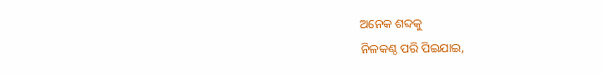ଅନେକ ଶବ୍ଦକୁ
ନିଳକଣ୍ଠ ପରି ପିଇଯାଇ,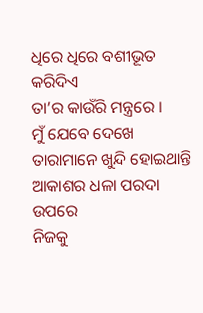ଧିରେ ଧିରେ ବଶୀଭୂତ କରିଦିଏ
ତା’ର କାଉଁରି ମନ୍ତ୍ରରେ ।
ମୁଁ ଯେବେ ଦେଖେ
ତାରାମାନେ ଖୁନ୍ଦି ହୋଇଥାନ୍ତି
ଆକାଶର ଧଳା ପରଦା ଉପରେ
ନିଜକୁ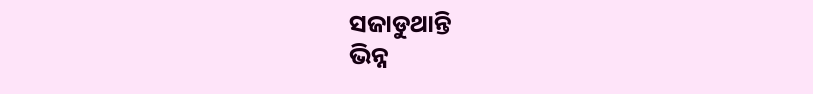ସଜାଡୁଥାନ୍ତି
ଭିନ୍ନ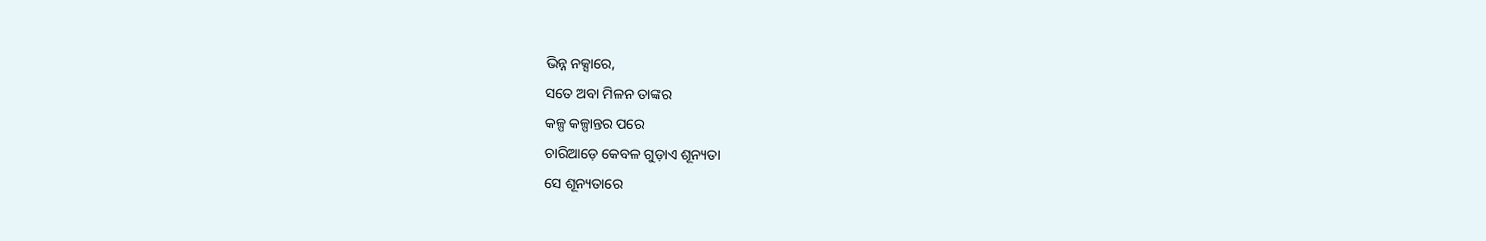ଭିନ୍ନ ନକ୍ସାରେ,
ସତେ ଅବା ମିଳନ ତାଙ୍କର
କଳ୍ପ କଳ୍ପାନ୍ତର ପରେ
ଚାରିଆଡ଼େ କେବଳ ଗୁଡ଼ାଏ ଶୂନ୍ୟତା
ସେ ଶୂନ୍ୟତାରେ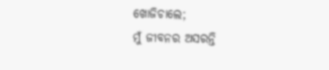ଖୋଜିଚାଲେ;
ମୁଁ ଜୀବନର ଅସରନ୍ତି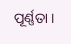ପୂର୍ଣ୍ଣତା ।